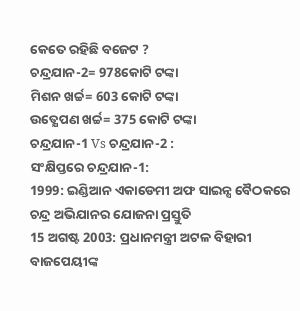କେତେ ରହିଛି ବଜେଟ ?
ଚନ୍ଦ୍ରଯାନ-2= 978କୋଟି ଟଙ୍କା
ମିଶନ ଖର୍ଚ୍ଚ= 603 କୋଟି ଟଙ୍କା
ଉତ୍କ୍ଷେପଣ ଖର୍ଚ୍ଚ= 375 କୋଟି ଟଙ୍କା
ଚନ୍ଦ୍ରଯାନ-1 Vs ଚନ୍ଦ୍ରଯାନ-2 :
ସଂକ୍ଷିପ୍ତରେ ଚନ୍ଦ୍ରଯାନ-1:
1999: ଇଣ୍ଡିଆନ ଏକାଡେମୀ ଅଫ ସାଇନ୍ସ ବୈଠକରେ ଚନ୍ଦ୍ର ଅଭିଯାନର ଯୋଜନା ପ୍ରସ୍ତୁତି
15 ଅଗଷ୍ଟ 2003: ପ୍ରଧାନମନ୍ତ୍ରୀ ଅଟଳ ବିହାରୀ ବାଜପେୟୀଙ୍କ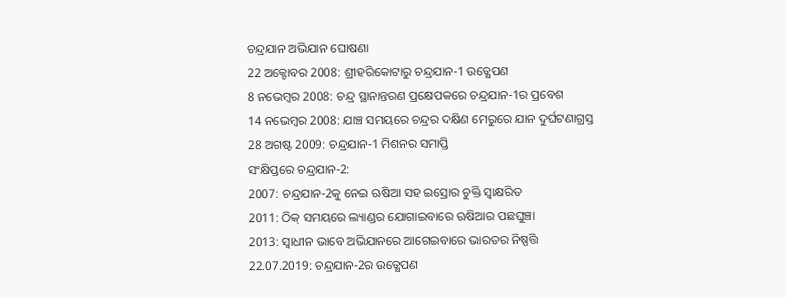ଚନ୍ଦ୍ରଯାନ ଅଭିଯାନ ଘୋଷଣା
22 ଅକ୍ଟୋବର 2008: ଶ୍ରୀହରିକୋଟାରୁ ଚନ୍ଦ୍ରଯାନ-1 ଉତ୍କ୍ଷେପଣ
8 ନଭେମ୍ବର 2008: ଚନ୍ଦ୍ର ସ୍ଥାନାନ୍ତରଣ ପ୍ରକ୍ଷେପକରେ ଚନ୍ଦ୍ରଯାନ-1ର ପ୍ରବେଶ
14 ନଭେମ୍ବର 2008: ଯାଞ୍ଚ ସମୟରେ ଚନ୍ଦ୍ରର ଦକ୍ଷିଣ ମେରୁରେ ଯାନ ଦୁର୍ଘଟଣାଗ୍ରସ୍ତ
28 ଅଗଷ୍ଟ 2009: ଚନ୍ଦ୍ରଯାନ-1 ମିଶନର ସମାପ୍ତି
ସଂକ୍ଷିପ୍ତରେ ଚନ୍ଦ୍ରଯାନ-2:
2007: ଚନ୍ଦ୍ରଯାନ-2କୁ ନେଇ ଋଷିଆ ସହ ଇସ୍ରୋର ଚୁକ୍ତି ସ୍ବାକ୍ଷରିତ
2011: ଠିକ୍ ସମୟରେ ଲ୍ୟାଣ୍ଡର ଯୋଗାଇବାରେ ଋଷିଆର ପଛଘୁଞ୍ଚା
2013: ସ୍ବାଧୀନ ଭାବେ ଅଭିଯାନରେ ଆଗେଇବାରେ ଭାରତର ନିଷ୍ପତ୍ତି
22.07.2019: ଚନ୍ଦ୍ରଯାନ-2ର ଉତ୍କ୍ଷେପଣ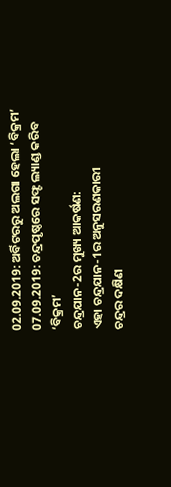02.09.2019: ଅର୍ବିଟରରୁ ଅଲଗା ହେଲା ‘ବିକ୍ରମ’
07.09.2019: ଚନ୍ଦ୍ରପୃଷ୍ଠରେ ସଫ୍ଟ ଲ୍ୟାଣ୍ଡ କରିବ ‘ବିକ୍ରମ’
ଚନ୍ଦ୍ରଯାନ-2ର ମୁଖ୍ୟ ଆକର୍ଷଣ:
ଏହା ଚନ୍ଦ୍ରଯାନ-1ର ଅନୁସରଣକାରୀ
ଚନ୍ଦ୍ରର ଦକ୍ଷିଣ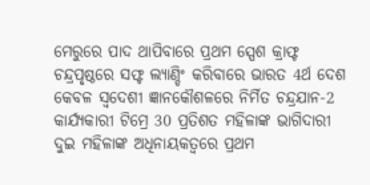ମେରୁରେ ପାଦ ଥାପିବାରେ ପ୍ରଥମ ସ୍ପେଶ କ୍ରାଫ୍ଟ
ଚନ୍ଦ୍ରପୃଷ୍ଠରେ ସଫ୍ଟ ଲ୍ୟାଣ୍ଡିଂ କରିବାରେ ଭାରତ 4ର୍ଥ ଦେଶ
କେବଳ ସ୍ବଦେଶୀ ଜ୍ଞାନକୌଶଳରେ ନିର୍ମିତ ଚନ୍ଦ୍ରଯାନ-2
କାର୍ଯ୍ୟକାରୀ ଟିମ୍ରେ 30 ପ୍ରତିଶତ ମହିଳାଙ୍କ ଭାଗିଦାରୀ
ଦୁଇ ମହିଳାଙ୍କ ଅଧିନାୟକତ୍ବରେ ପ୍ରଥମ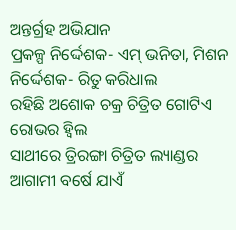ଅନ୍ତର୍ଗ୍ରହ ଅଭିଯାନ
ପ୍ରକଳ୍ପ ନିର୍ଦ୍ଦେଶକ- ଏମ୍ ଭନିତା, ମିଶନ ନିର୍ଦ୍ଦେଶକ- ରିତୁ କରିଧାଲ
ରହିଛି ଅଶୋକ ଚକ୍ର ଚିତ୍ରିତ ଗୋଟିଏ ରୋଭର ହ୍ବିଲ
ସାଥୀରେ ତ୍ରିରଙ୍ଗା ଚିତ୍ରିତ ଲ୍ୟାଣ୍ଡର
ଆଗାମୀ ବର୍ଷେ ଯାଏଁ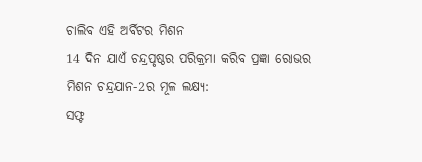ଚାଲିବ ଏହି ଅର୍ବିଟର ମିଶନ
14 ଦିନ ଯାଏଁ ଚନ୍ଦ୍ରପୃଷ୍ଠର ପରିକ୍ରମା କରିବ ପ୍ରଜ୍ଞା ରୋଭର
ମିଶନ ଚନ୍ଦ୍ରଯାନ-2ର ମୂଳ ଲକ୍ଷ୍ୟ:
ସଫ୍ଟ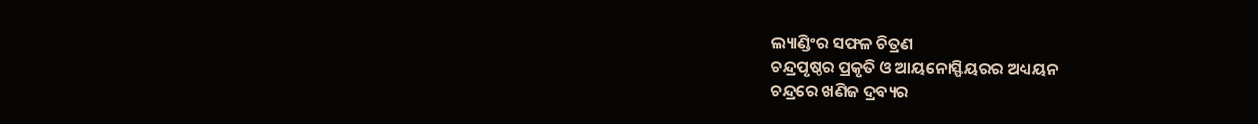ଲ୍ୟାଣ୍ଡିଂର ସଫଳ ଚିତ୍ରଣ
ଚନ୍ଦ୍ରପୃଷ୍ଠର ପ୍ରକୃତି ଓ ଆୟନୋସ୍ଫିୟରର ଅଧ୍ୟୟନ
ଚନ୍ଦ୍ରରେ ଖଣିଜ ଦ୍ରବ୍ୟର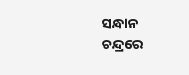ସନ୍ଧାନ
ଚନ୍ଦ୍ରରେ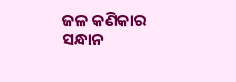ଜଳ କଣିକାର ସନ୍ଧାନ